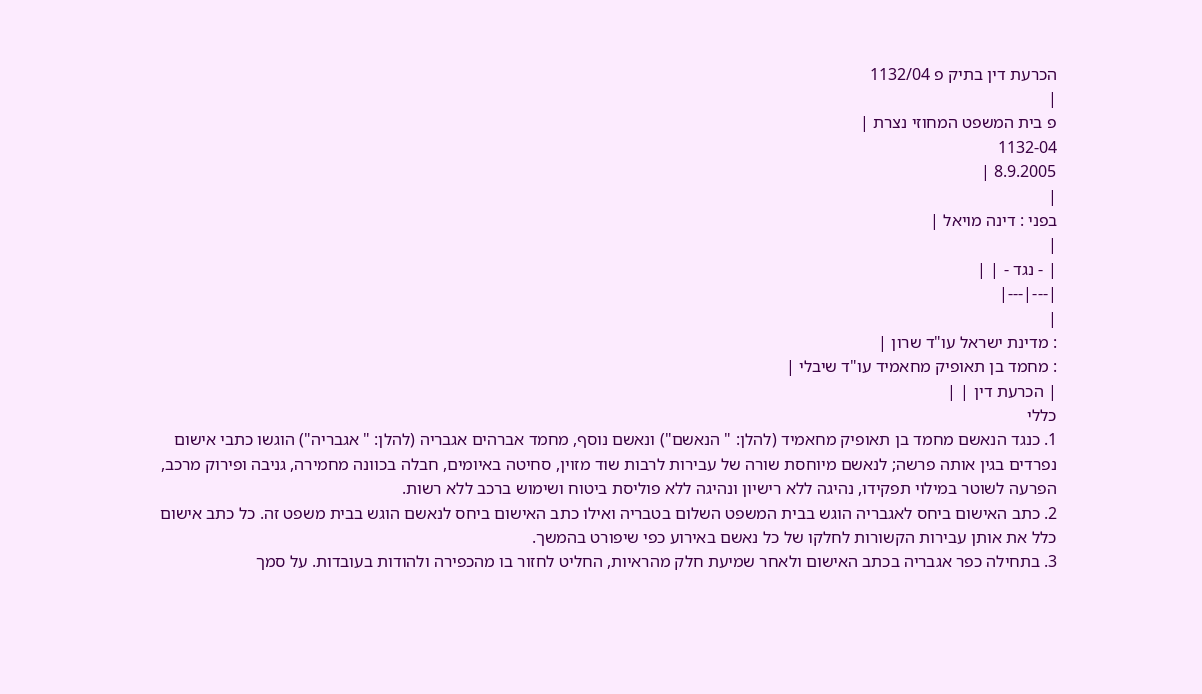הכרעת דין בתיק פ 1132/04
|
פ בית המשפט המחוזי נצרת |
1132-04
8.9.2005 |
|
בפני : דינה מויאל |
|
| - נגד - | |
|---|---|
|
: מדינת ישראל עו"ד שרון |
: מחמד בן תאופיק מחאמיד עו"ד שיבלי |
| הכרעת דין | |
כללי
1. כנגד הנאשם מחמד בן תאופיק מחאמיד (להלן: " הנאשם") ונאשם נוסף, מחמד אברהים אגבריה (להלן: " אגבריה") הוגשו כתבי אישום נפרדים בגין אותה פרשה; לנאשם מיוחסת שורה של עבירות לרבות שוד מזוין, סחיטה באיומים, חבלה בכוונה מחמירה, גניבה ופירוק מרכב, הפרעה לשוטר במילוי תפקידו, נהיגה ללא רישיון ונהיגה ללא פוליסת ביטוח ושימוש ברכב ללא רשות.
2. כתב האישום ביחס לאגבריה הוגש בבית המשפט השלום בטבריה ואילו כתב האישום ביחס לנאשם הוגש בבית משפט זה. כל כתב אישום כלל את אותן עבירות הקשורות לחלקו של כל נאשם באירוע כפי שיפורט בהמשך.
3. בתחילה כפר אגבריה בכתב האישום ולאחר שמיעת חלק מהראיות, החליט לחזור בו מהכפירה ולהודות בעובדות. על סמך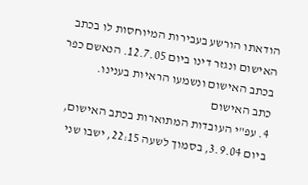הודאתו הורשע בעבירות המיוחסות לו בכתב האישום ונגזר דינו ביום 12.7.05. הנאשם כפר בכתב האישום ונשמעו הראיות בענינו.
כתב האישום
4. עפ"י העובדות המתוארות בכתב האישום, ביום 3.9.04, בסמוך לשעה 22:15, ישבו שני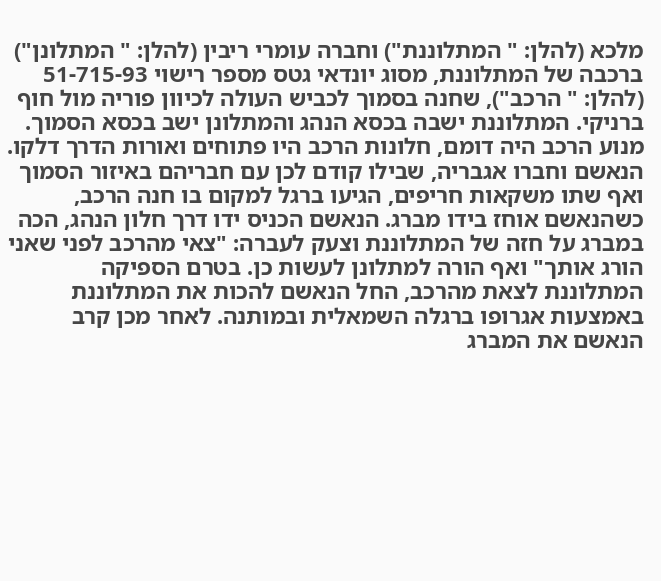מלכא (להלן: " המתלוננת") וחברה עומרי ריבין (להלן: " המתלונן") ברכבה של המתלוננת, מסוג יונדאי גטס מספר רישוי 51-715-93 (להלן: " הרכב"), שחנה בסמוך לכביש העולה לכיוון פוריה מול חוף ברניקי. המתלוננת ישבה בכסא הנהג והמתלונן ישב בכסא הסמוך. מנוע הרכב היה דומם, חלונות הרכב היו פתוחים ואורות הדרך דלקו. הנאשם וחברו אגבריה, שבילו קודם לכן עם חבריהם באיזור הסמוך ואף שתו משקאות חריפים, הגיעו ברגל למקום בו חנה הרכב, כשהנאשם אוחז בידו מברג. הנאשם הכניס ידו דרך חלון הנהג, הכה במברג על חזה של המתלוננת וצעק לעברה: "צאי מהרכב לפני שאני הורג אותך" ואף הורה למתלונן לעשות כן. בטרם הספיקה המתלוננת לצאת מהרכב, החל הנאשם להכות את המתלוננת באמצעות אגרופו ברגלה השמאלית ובמותנה. לאחר מכן קרב הנאשם את המברג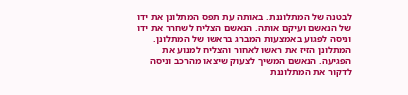לבטנה של המתלוננת. באותה עת תפס המתלונן את ידו של הנאשם ועיקם אותה. הנאשם הצליח לשחרר את ידו וניסה לפגוע באמצעות המברג בראשו של המתלונן. המתלונן הזיז את ראשו לאחור והצליח למנוע את הפגיעה. הנאשם המשיך לצעוק שיצאו מהרכב וניסה לדקור את המתלוננת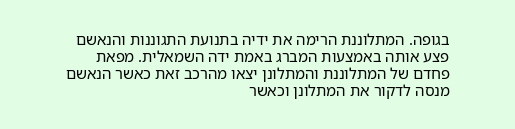בגופה. המתלוננת הרימה את ידיה בתנועת התגוננות והנאשם פצע אותה באמצעות המברג באמת ידה השמאלית. מפאת פחדם של המתלוננת והמתלונן יצאו מהרכב זאת כאשר הנאשם מנסה לדקור את המתלונן וכאשר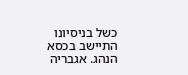כשל בניסיונו התיישב בכסא הנהג. אגבריה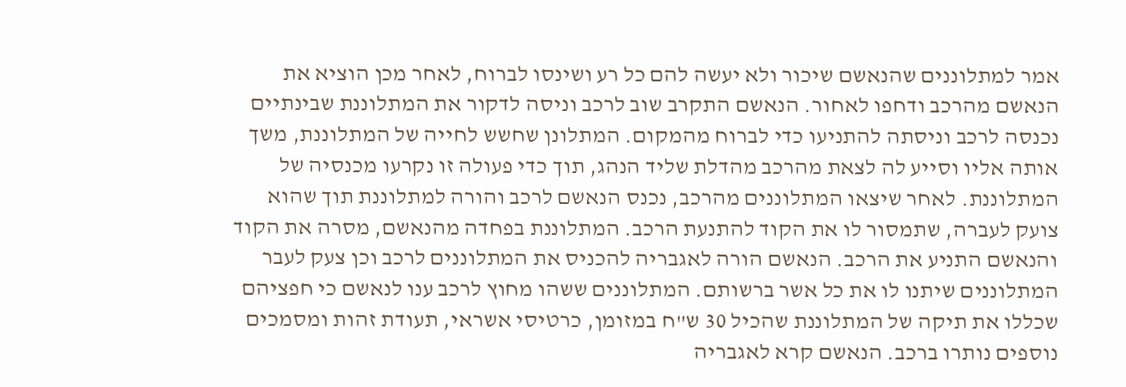אמר למתלוננים שהנאשם שיכור ולא יעשה להם כל רע ושינסו לברוח, לאחר מכן הוציא את הנאשם מהרכב ודחפו לאחור. הנאשם התקרב שוב לרכב וניסה לדקור את המתלוננת שבינתיים נכנסה לרכב וניסתה להתניעו כדי לברוח מהמקום. המתלונן שחשש לחייה של המתלוננת, משך אותה אליו וסייע לה לצאת מהרכב מהדלת שליד הנהג, תוך כדי פעולה זו נקרעו מכנסיה של המתלוננת. לאחר שיצאו המתלוננים מהרכב, נכנס הנאשם לרכב והורה למתלוננת תוך שהוא צועק לעברה, שתמסור לו את הקוד להתנעת הרכב. המתלוננת בפחדה מהנאשם, מסרה את הקוד והנאשם התניע את הרכב. הנאשם הורה לאגבריה להכניס את המתלוננים לרכב וכן צעק לעבר המתלוננים שיתנו לו את כל אשר ברשותם. המתלוננים ששהו מחוץ לרכב ענו לנאשם כי חפציהם שכללו את תיקה של המתלוננת שהכיל 30 ש"ח במזומן, כרטיסי אשראי, תעודת זהות ומסמכים נוספים נותרו ברכב. הנאשם קרא לאגבריה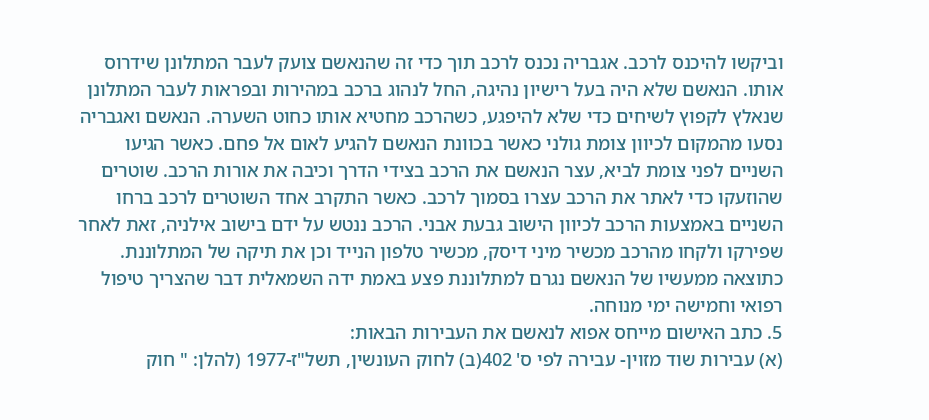וביקשו להיכנס לרכב. אגבריה נכנס לרכב תוך כדי זה שהנאשם צועק לעבר המתלונן שידרוס אותו. הנאשם שלא היה בעל רישיון נהיגה, החל לנהוג ברכב במהירות ובפראות לעבר המתלונן שנאלץ לקפוץ לשיחים כדי שלא להיפגע, כשהרכב מחטיא אותו כחוט השערה. הנאשם ואגבריה נסעו מהמקום לכיוון צומת גולני כאשר בכוונת הנאשם להגיע לאום אל פחם. כאשר הגיעו השניים לפני צומת לביא, עצר הנאשם את הרכב בצידי הדרך וכיבה את אורות הרכב. שוטרים שהוזעקו כדי לאתר את הרכב עצרו בסמוך לרכב. כאשר התקרב אחד השוטרים לרכב ברחו השניים באמצעות הרכב לכיוון הישוב גבעת אבני. הרכב ננטש על ידם בישוב אילניה, זאת לאחר שפירקו ולקחו מהרכב מכשיר מיני דיסק, מכשיר טלפון הנייד וכן את תיקה של המתלוננת. כתוצאה ממעשיו של הנאשם נגרם למתלוננת פצע באמת ידה השמאלית דבר שהצריך טיפול רפואי וחמישה ימי מנוחה.
5. כתב האישום מייחס אפוא לנאשם את העבירות הבאות:
(א) עבירות שוד מזוין- עבירה לפי ס' 402(ב) לחוק העונשין, תשל"ז-1977 (להלן: " חוק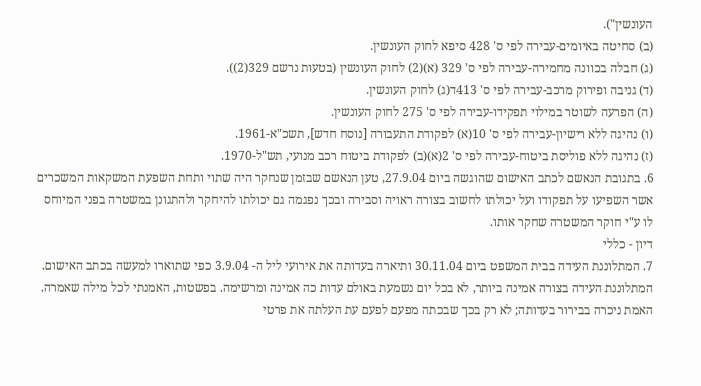העונשין").
(ב) סחיטה באיומים-עבירה לפי ס' 428 סיפא לחוק העונשין.
(ג) חבלה בכוונה מחמירה-עבירה לפי ס' 329 (א)(2) לחוק העונשין (בטעות נרשם 329(2)).
(ד) גניבה ופירוק מרכב-עבירה לפי ס' 413ד(ג) לחוק העונשין.
(ה) הפרעה לשוטר במילוי תפקידו-עבירה לפי ס' 275 לחוק העונשין.
(ו) נהיגה ללא רישיון-עבירה לפי ס' 10(א) לפקודת התעבורה [נוסח חדש], תשכ"א-1961.
(ז) נהיגה ללא פוליסת ביטוח-עבירה לפי ס' 2(א)(ב) לפקודת ביטוח רכב מנועי, תש"ל-1970.
6. בתגובת הנאשם לכתב האישום שהוגשה ביום 27.9.04, טען הנאשם שבזמן שנחקר היה שתוי ותחת השפעת המשקאות המשכרים אשר השפיעו על תפקודו ועל יכולתו לחשוב בצורה ראויה וסבירה ובכך נפגמה גם יכולתו להיחקר ולהתגונן במשטרה בפני המיוחס לו ע"י חוקר המשטרה שחקר אותו.
דיון - כללי
7. המתלוננת העידה בבית המשפט ביום 30.11.04 ותיארה בעדותה את אירועי ליל ה- 3.9.04 כפי שתוארו למעשה בכתב האישום. המתלוננת העידה בצורה אמינה ביותר, לא בכל יום נשמעת באולם עדות כה אמינה ומרשימה. בפשטות, האמנתי לכל מילה שאמרה. האמת ניכרה בבירור בעדותה; לא רק בכך שבכתה מפעם לפעם עת העלתה את פרטי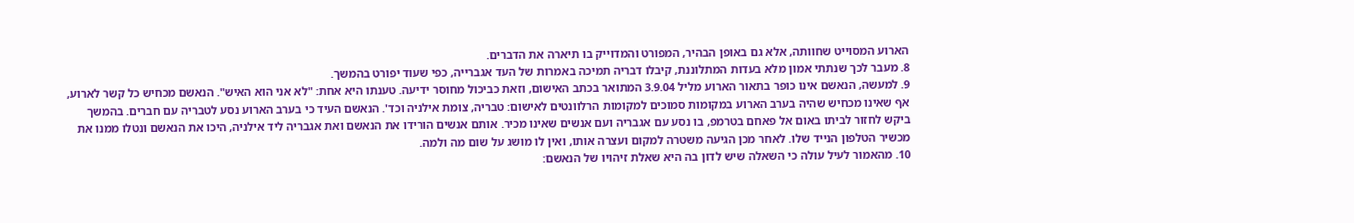הארוע המסוייט שחוותה, אלא גם באופן הבהיר, המפורט והמדוייק בו תיארה את הדברים.
8. מעבר לכך שנתתי אמון מלא בעדות המתלוננת, קיבלו דבריה תמיכה באמרות של העד אגברייה, כפי שעוד יפורט בהמשך.
9. למעשה, הנאשם אינו כופר בתאור הארוע מליל 3.9.04 המתואר בכתב האישום, וזאת כביכול מחוסר ידיעה. טענתו היא אחת: "לא אני הוא האיש". הנאשם מכחיש כל קשר לארוע, אף שאינו מכחיש שהיה בערב הארוע במקומות סמוכים למקומות הרלוונטים לאישום: טבריה, צומת אילניה וכד'. הנאשם העיד כי בערב הארוע נסע לטבריה עם חברים. בהמשך ביקש לחזור לביתו באום אל פאחם בטרמפ, בו נסע עם אגבריה ועם אנשים שאינו מכיר. אותם אנשים הורידו את הנאשם ואת אגבריה ליד אילניה, היכו את הנאשם ונטלו ממנו את מכשיר הטלפון הנייד שלו. לאחר מכן הגיעה משטרה למקום ועצרה אותו, ואין לו מושג על שום מה ולמה.
10. מהאמור לעיל עולה כי השאלה שיש לדון בה היא שאלת זיהויו של הנאשם: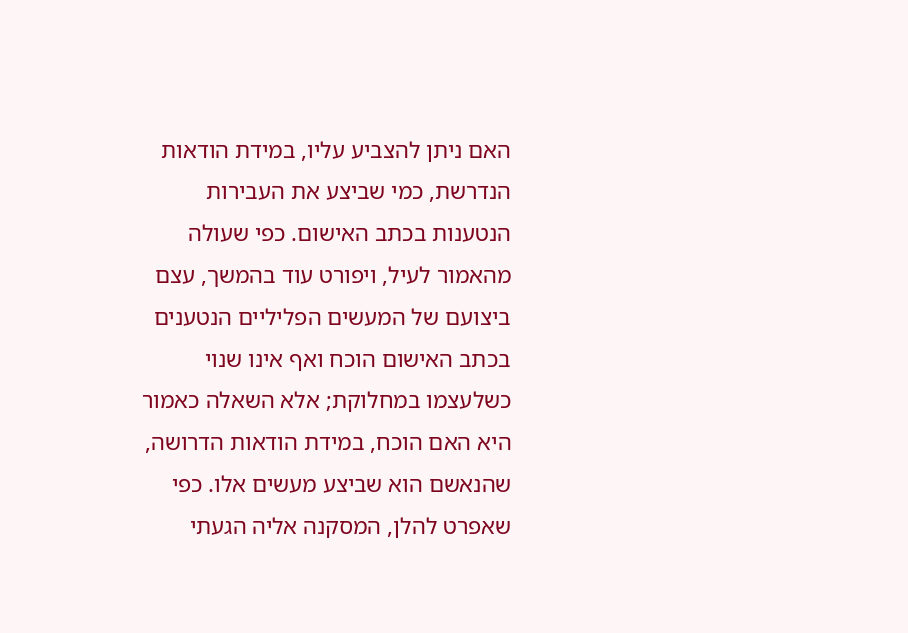האם ניתן להצביע עליו, במידת הודאות הנדרשת, כמי שביצע את העבירות הנטענות בכתב האישום. כפי שעולה מהאמור לעיל, ויפורט עוד בהמשך, עצם ביצועם של המעשים הפליליים הנטענים בכתב האישום הוכח ואף אינו שנוי כשלעצמו במחלוקת; אלא השאלה כאמור היא האם הוכח, במידת הודאות הדרושה, שהנאשם הוא שביצע מעשים אלו. כפי שאפרט להלן, המסקנה אליה הגעתי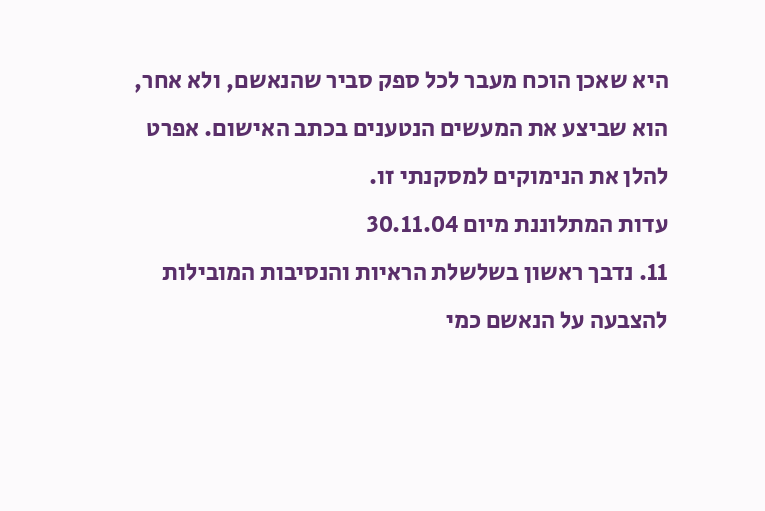היא שאכן הוכח מעבר לכל ספק סביר שהנאשם, ולא אחר, הוא שביצע את המעשים הנטענים בכתב האישום. אפרט להלן את הנימוקים למסקנתי זו.
עדות המתלוננת מיום 30.11.04
11. נדבך ראשון בשלשלת הראיות והנסיבות המובילות להצבעה על הנאשם כמי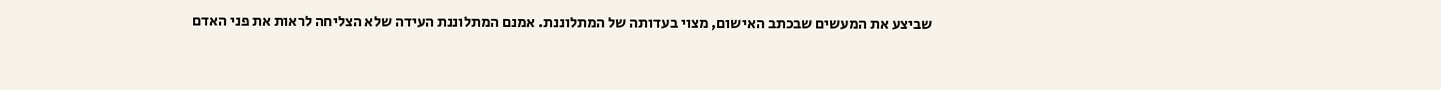שביצע את המעשים שבכתב האישום, מצוי בעדותה של המתלוננת. אמנם המתלוננת העידה שלא הצליחה לראות את פני האדם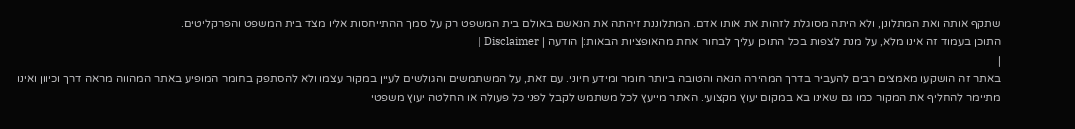שתקף אותה ואת המתלונן, ולא היתה מסוגלת לזהות את אותו אדם. המתלוננת זיהתה את הנאשם באולם בית המשפט רק על סמך ההתייחסות אליו מצד בית המשפט והפרקליטים.
התוכן בעמוד זה אינו מלא, על מנת לצפות בכל התוכן עליך לבחור אחת מהאופציות הבאות:| הודעה | Disclaimer |
|
באתר זה הושקעו מאמצים רבים להעביר בדרך המהירה הנאה והטובה ביותר חומר ומידע חיוני. עם זאת, על המשתמשים והגולשים לעיין במקור עצמו ולא להסתפק בחומר המופיע באתר המהווה מראה דרך וכיוון ואינו מתיימר להחליף את המקור כמו גם שאינו בא במקום יעוץ מקצועי. האתר מייעץ לכל משתמש לקבל לפני כל פעולה או החלטה יעוץ משפטי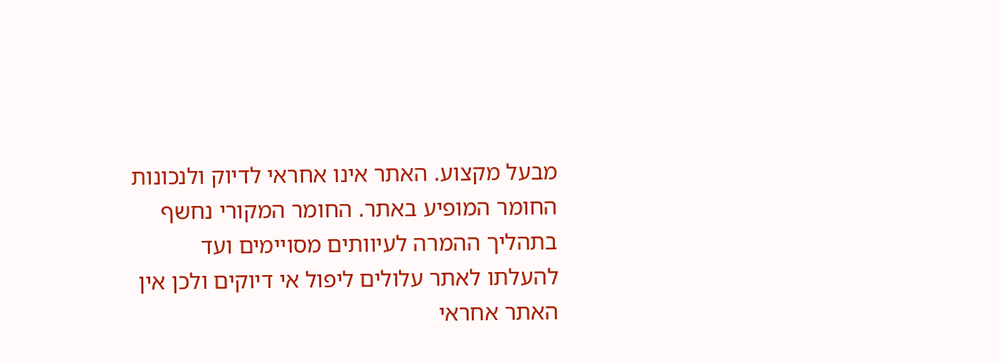מבעל מקצוע. האתר אינו אחראי לדיוק ולנכונות החומר המופיע באתר. החומר המקורי נחשף בתהליך ההמרה לעיוותים מסויימים ועד להעלתו לאתר עלולים ליפול אי דיוקים ולכן אין האתר אחראי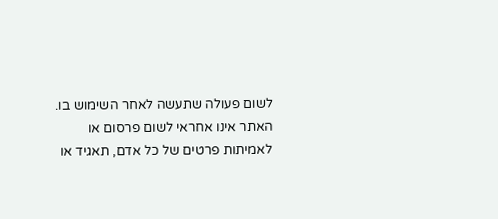לשום פעולה שתעשה לאחר השימוש בו. האתר אינו אחראי לשום פרסום או לאמיתות פרטים של כל אדם, תאגיד או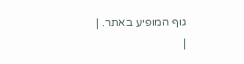גוף המופיע באתר. |
|